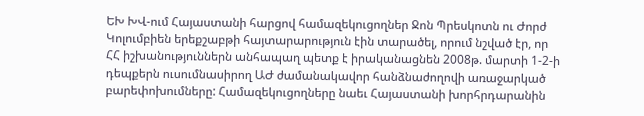ԵԽ ԽՎ-ում Հայաստանի հարցով համազեկուցողներ Ջոն Պրեսկոտն ու Ժորժ Կոլումբիեն երեքշաբթի հայտարարություն էին տարածել, որում նշված էր, որ ՀՀ իշխանություններն անհապաղ պետք է իրականացնեն 2008թ. մարտի 1-2-ի դեպքերն ուսումնասիրող ԱԺ ժամանակավոր հանձնաժողովի առաջարկած բարեփոխումները: Համազեկուցողները նաեւ Հայաստանի խորհրդարանին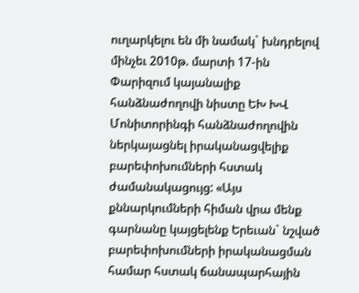ուղարկելու են մի նամակ` խնդրելով մինչեւ 2010թ. մարտի 17-ին Փարիզում կայանալիք հանձնաժողովի նիստը ԵԽ ԽՎ Մոնիտորինգի հանձնաժողովին ներկայացնել իրականացվելիք բարեփոխումների հստակ ժամանակացույց: «Այս քննարկումների հիման վրա մենք գարնանը կայցելենք Երեւան` նշված բարեփոխումների իրականացման համար հստակ ճանապարհային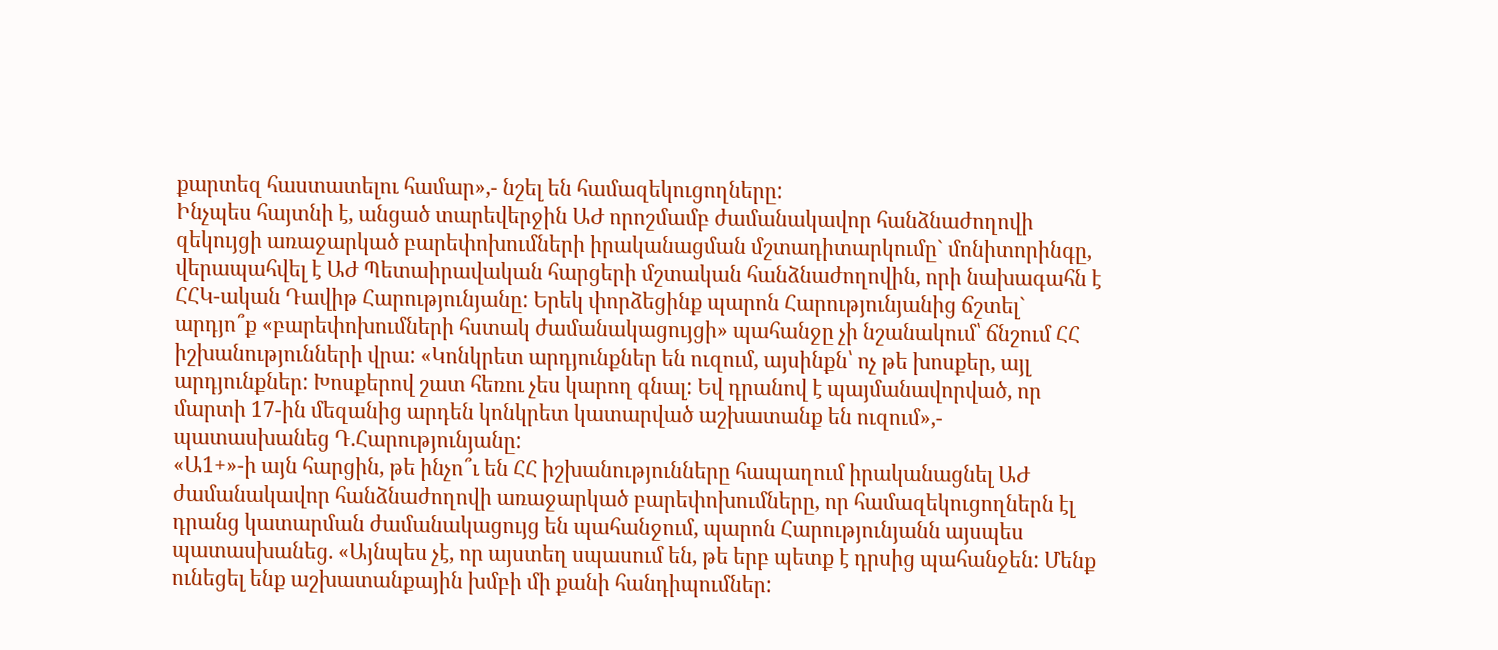քարտեզ հաստատելու համար»,- նշել են համազեկուցողները:
Ինչպես հայտնի է, անցած տարեվերջին ԱԺ որոշմամբ ժամանակավոր հանձնաժողովի զեկույցի առաջարկած բարեփոխումների իրականացման մշտադիտարկումը` մոնիտորինգը, վերապահվել է ԱԺ Պետաիրավական հարցերի մշտական հանձնաժողովին, որի նախագահն է ՀՀԿ-ական Դավիթ Հարությունյանը: Երեկ փորձեցինք պարոն Հարությունյանից ճշտել` արդյո՞ք «բարեփոխումների հստակ ժամանակացույցի» պահանջը չի նշանակում՝ ճնշում ՀՀ իշխանությունների վրա: «Կոնկրետ արդյունքներ են ուզում, այսինքն՝ ոչ թե խոսքեր, այլ արդյունքներ: Խոսքերով շատ հեռու չես կարող գնալ: Եվ դրանով է պայմանավորված, որ մարտի 17-ին մեզանից արդեն կոնկրետ կատարված աշխատանք են ուզում»,- պատասխանեց Դ.Հարությունյանը:
«Ա1+»-ի այն հարցին, թե ինչո՞ւ են ՀՀ իշխանությունները հապաղում իրականացնել ԱԺ ժամանակավոր հանձնաժողովի առաջարկած բարեփոխումները, որ համազեկուցողներն էլ դրանց կատարման ժամանակացույց են պահանջում, պարոն Հարությունյանն այսպես պատասխանեց. «Այնպես չէ, որ այստեղ սպասում են, թե երբ պետք է դրսից պահանջեն: Մենք ունեցել ենք աշխատանքային խմբի մի քանի հանդիպումներ: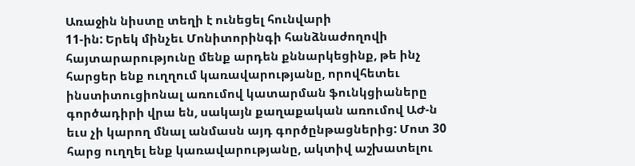Առաջին նիստը տեղի է ունեցել հունվարի
11-ին: Երեկ մինչեւ Մոնիտորինգի հանձնաժողովի հայտարարությունը մենք արդեն քննարկեցինք, թե ինչ հարցեր ենք ուղղում կառավարությանը, որովհետեւ ինստիտուցիոնալ առումով կատարման ֆունկցիաները գործադիրի վրա են, սակայն քաղաքական առումով ԱԺ-ն եւս չի կարող մնալ անմասն այդ գործընթացներից: Մոտ 30 հարց ուղղել ենք կառավարությանը, ակտիվ աշխատելու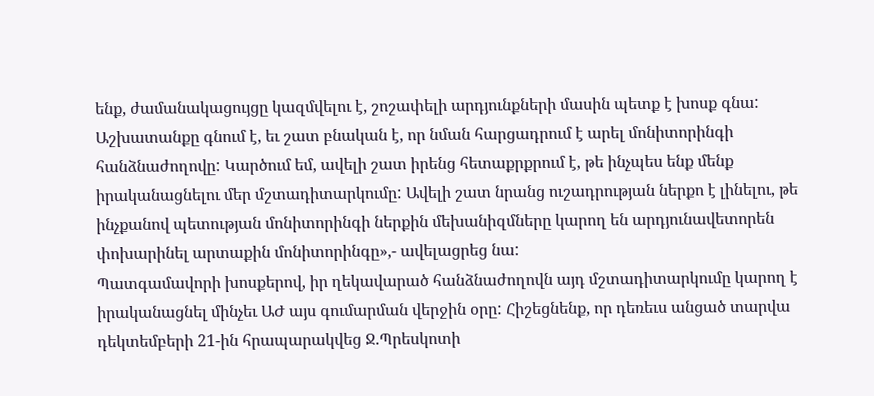ենք, ժամանակացույցը կազմվելու է, շոշափելի արդյունքների մասին պետք է խոսք գնա: Աշխատանքը գնում է, եւ շատ բնական է, որ նման հարցադրում է արել մոնիտորինգի հանձնաժողովը: Կարծում եմ, ավելի շատ իրենց հետաքրքրում է, թե ինչպես ենք մենք իրականացնելու մեր մշտադիտարկումը: Ավելի շատ նրանց ուշադրության ներքո է լինելու, թե ինչքանով պետության մոնիտորինգի ներքին մեխանիզմները կարող են արդյունավետորեն փոխարինել արտաքին մոնիտորինգը»,- ավելացրեց նա:
Պատգամավորի խոսքերով, իր ղեկավարած հանձնաժողովն այդ մշտադիտարկումը կարող է իրականացնել մինչեւ ԱԺ այս գումարման վերջին օրը: Հիշեցնենք, որ դեռեւս անցած տարվա դեկտեմբերի 21-ին հրապարակվեց Ջ.Պրեսկոտի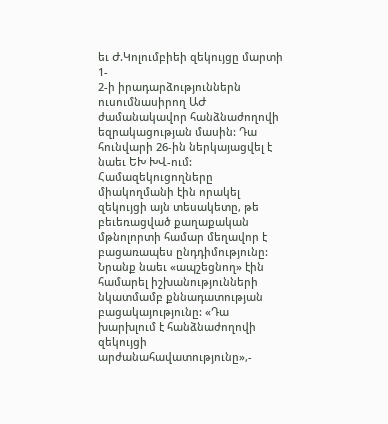եւ Ժ.Կոլումբիեի զեկույցը մարտի 1-
2-ի իրադարձություններն ուսումնասիրող ԱԺ ժամանակավոր հանձնաժողովի եզրակացության մասին: Դա հունվարի 26-ին ներկայացվել է նաեւ ԵԽ ԽՎ-ում: Համազեկուցողները միակողմանի էին որակել զեկույցի այն տեսակետը, թե բեւեռացված քաղաքական մթնոլորտի համար մեղավոր է բացառապես ընդդիմությունը: Նրանք նաեւ «ապշեցնող» էին համարել իշխանությունների նկատմամբ քննադատության բացակայությունը: «Դա խարխլում է հանձնաժողովի զեկույցի արժանահավատությունը»,-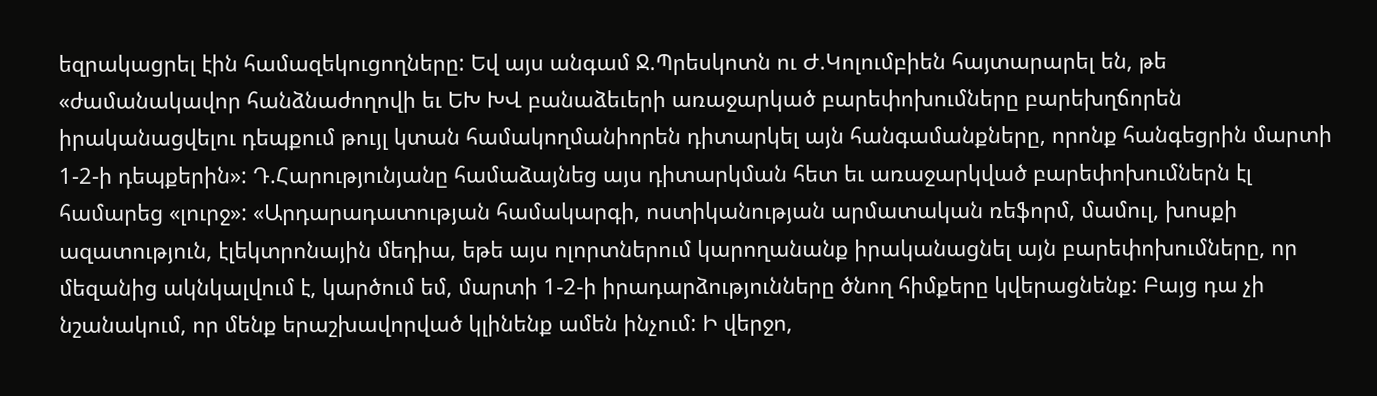եզրակացրել էին համազեկուցողները: Եվ այս անգամ Ջ.Պրեսկոտն ու Ժ.Կոլումբիեն հայտարարել են, թե «ժամանակավոր հանձնաժողովի եւ ԵԽ ԽՎ բանաձեւերի առաջարկած բարեփոխումները բարեխղճորեն իրականացվելու դեպքում թույլ կտան համակողմանիորեն դիտարկել այն հանգամանքները, որոնք հանգեցրին մարտի 1-2-ի դեպքերին»: Դ.Հարությունյանը համաձայնեց այս դիտարկման հետ եւ առաջարկված բարեփոխումներն էլ համարեց «լուրջ»: «Արդարադատության համակարգի, ոստիկանության արմատական ռեֆորմ, մամուլ, խոսքի ազատություն, էլեկտրոնային մեդիա, եթե այս ոլորտներում կարողանանք իրականացնել այն բարեփոխումները, որ մեզանից ակնկալվում է, կարծում եմ, մարտի 1-2-ի իրադարձությունները ծնող հիմքերը կվերացնենք: Բայց դա չի նշանակում, որ մենք երաշխավորված կլինենք ամեն ինչում: Ի վերջո,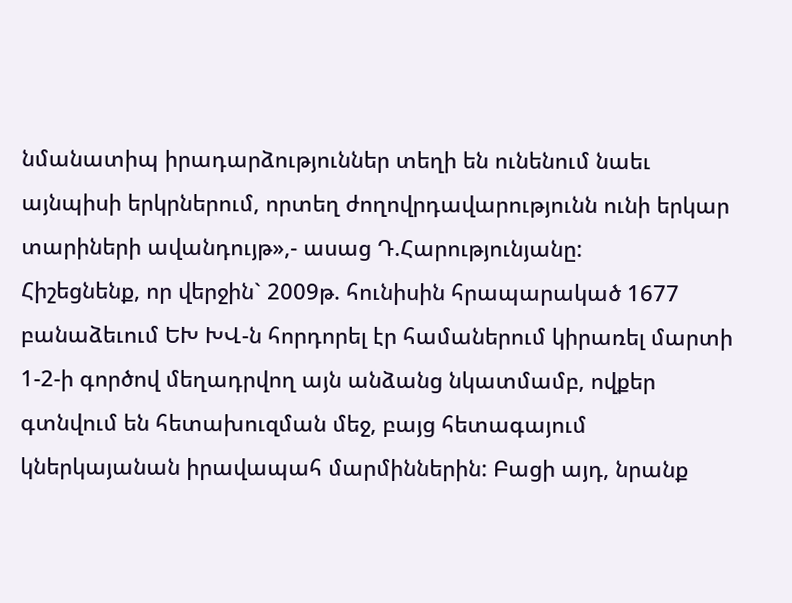նմանատիպ իրադարձություններ տեղի են ունենում նաեւ այնպիսի երկրներում, որտեղ ժողովրդավարությունն ունի երկար տարիների ավանդույթ»,- ասաց Դ.Հարությունյանը:
Հիշեցնենք, որ վերջին` 2009թ. հունիսին հրապարակած 1677 բանաձեւում ԵԽ ԽՎ-ն հորդորել էր համաներում կիրառել մարտի 1-2-ի գործով մեղադրվող այն անձանց նկատմամբ, ովքեր գտնվում են հետախուզման մեջ, բայց հետագայում կներկայանան իրավապահ մարմիններին: Բացի այդ, նրանք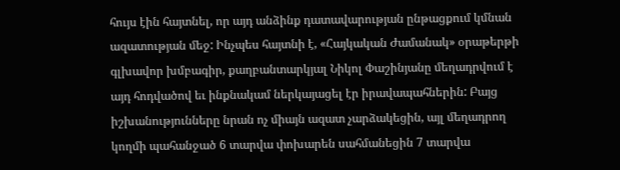հույս էին հայտնել, որ այդ անձինք դատավարության ընթացքում կմնան ազատության մեջ: Ինչպես հայտնի է, «Հայկական Ժամանակ» օրաթերթի գլխավոր խմբագիր, քաղբանտարկյալ Նիկոլ Փաշինյանը մեղադրվում է այդ հոդվածով եւ ինքնակամ ներկայացել էր իրավապահներին: Բայց իշխանությունները նրան ոչ միայն ազատ չարձակեցին, այլ մեղադրող կողմի պահանջած 6 տարվա փոխարեն սահմանեցին 7 տարվա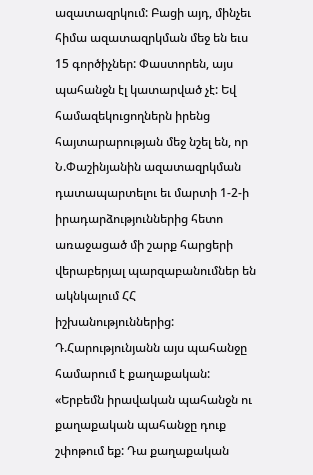ազատազրկում: Բացի այդ, մինչեւ հիմա ազատազրկման մեջ են եւս 15 գործիչներ: Փաստորեն, այս պահանջն էլ կատարված չէ: Եվ համազեկուցողներն իրենց հայտարարության մեջ նշել են, որ Ն.Փաշինյանին ազատազրկման դատապարտելու եւ մարտի 1-2-ի իրադարձություններից հետո առաջացած մի շարք հարցերի վերաբերյալ պարզաբանումներ են ակնկալում ՀՀ իշխանություններից: Դ.Հարությունյանն այս պահանջը համարում է քաղաքական: «Երբեմն իրավական պահանջն ու քաղաքական պահանջը դուք շփոթում եք: Դա քաղաքական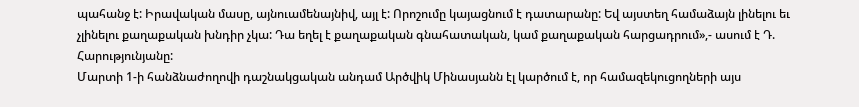պահանջ է: Իրավական մասը, այնուամենայնիվ, այլ է: Որոշումը կայացնում է դատարանը: Եվ այստեղ համաձայն լինելու եւ չլինելու քաղաքական խնդիր չկա: Դա եղել է քաղաքական գնահատական, կամ քաղաքական հարցադրում»,- ասում է Դ. Հարությունյանը:
Մարտի 1-ի հանձնաժողովի դաշնակցական անդամ Արծվիկ Մինասյանն էլ կարծում է, որ համազեկուցողների այս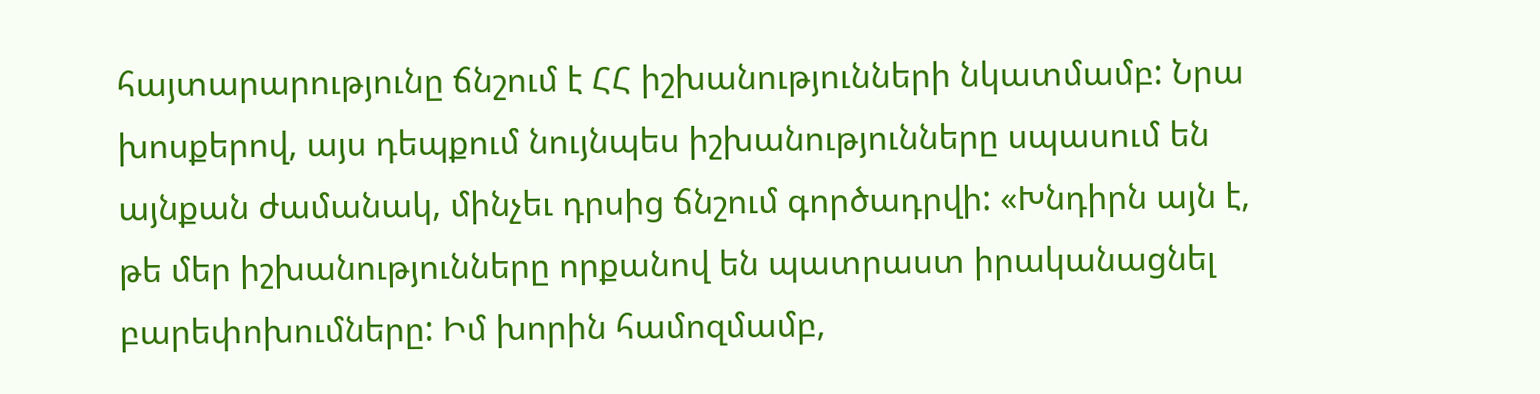հայտարարությունը ճնշում է ՀՀ իշխանությունների նկատմամբ: Նրա խոսքերով, այս դեպքում նույնպես իշխանությունները սպասում են այնքան ժամանակ, մինչեւ դրսից ճնշում գործադրվի: «Խնդիրն այն է, թե մեր իշխանությունները որքանով են պատրաստ իրականացնել բարեփոխումները: Իմ խորին համոզմամբ,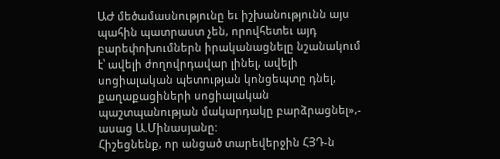ԱԺ մեծամասնությունը եւ իշխանությունն այս պահին պատրաստ չեն, որովհետեւ այդ բարեփոխումներն իրականացնելը նշանակում է՝ ավելի ժողովրդավար լինել, ավելի սոցիալական պետության կոնցեպտը դնել, քաղաքացիների սոցիալական պաշտպանության մակարդակը բարձրացնել»,- ասաց Ա.Մինասյանը:
Հիշեցնենք, որ անցած տարեվերջին ՀՅԴ-ն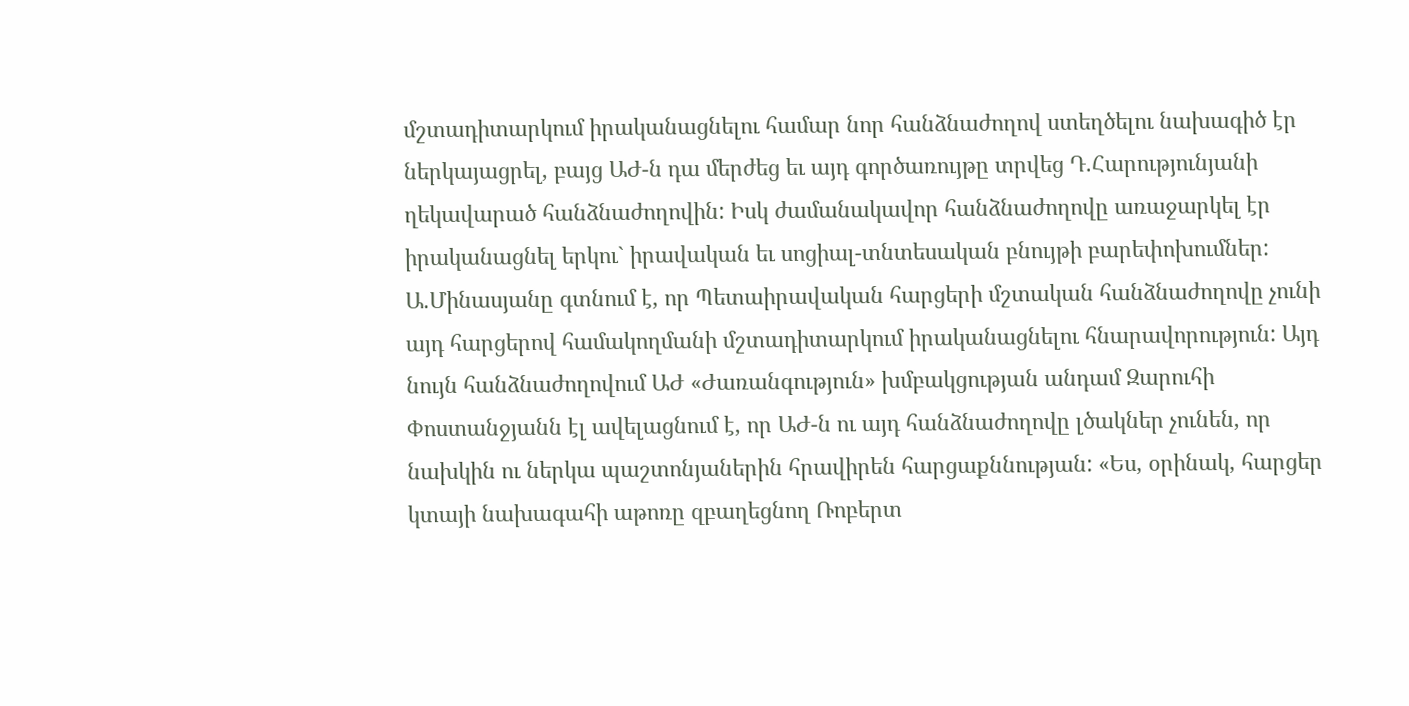մշտադիտարկում իրականացնելու համար նոր հանձնաժողով ստեղծելու նախագիծ էր ներկայացրել, բայց ԱԺ-ն դա մերժեց եւ այդ գործառույթը տրվեց Դ.Հարությունյանի ղեկավարած հանձնաժողովին: Իսկ ժամանակավոր հանձնաժողովը առաջարկել էր իրականացնել երկու` իրավական եւ սոցիալ-տնտեսական բնույթի բարեփոխումներ: Ա.Մինասյանը գտնում է, որ Պետաիրավական հարցերի մշտական հանձնաժողովը չունի այդ հարցերով համակողմանի մշտադիտարկում իրականացնելու հնարավորություն: Այդ նույն հանձնաժողովում ԱԺ «Ժառանգություն» խմբակցության անդամ Զարուհի Փոստանջյանն էլ ավելացնում է, որ ԱԺ-ն ու այդ հանձնաժողովը լծակներ չունեն, որ նախկին ու ներկա պաշտոնյաներին հրավիրեն հարցաքննության: «Ես, օրինակ, հարցեր կտայի նախագահի աթոռը զբաղեցնող Ռոբերտ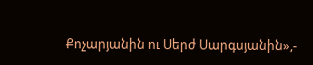Քոչարյանին ու Սերժ Սարգսյանին»,-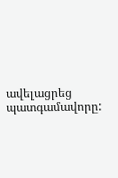ավելացրեց պատգամավորը: